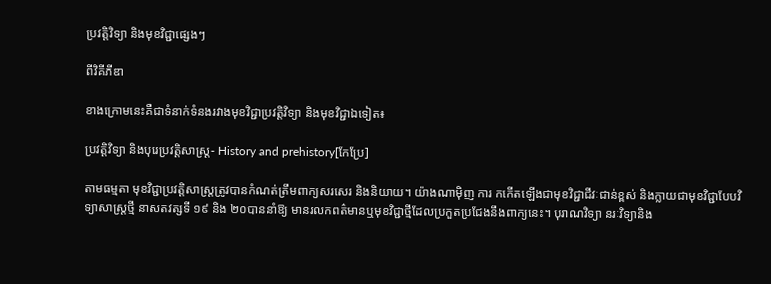ប្រវត្តិវិទ្យា និងមុខវិជ្ជាផ្សេងៗ

ពីវិគីភីឌា

ខាងក្រោមនេះគឺជាទំនាក់ទំនងរវាងមុខវិជ្ជាប្រវត្តិវិទ្យា និងមុខវិជ្ជាឯទៀត៖

ប្រវត្តិវិទ្យា និងបុរេប្រវត្តិសាស្ត្រ- History and prehistory[កែប្រែ]

តាមធម្មតា មុខវិជ្ជាប្រវត្តិសាស្ត្រត្រូវបានកំណត់ត្រឹមពាក្យសរសេរ និងនិយាយ។ យ៉ាងណាម៉ិញ ការ កកើតឡើងជាមុខវិជ្ជាជីវៈជាន់ខ្ពស់ និងក្លាយជាមុខវិជ្ជាបែបវិទ្យាសាស្ត្រថ្មី នាសតវត្សទី ១៩ និង ២០បាននាំឱ្យ មានរលកពត៌មានឬមុខវិជ្ជាថ្មីដែលប្រកួតប្រជែងនឹងពាក្យនេះ។ បុរាណវិទ្យា នរៈវិទ្យានិង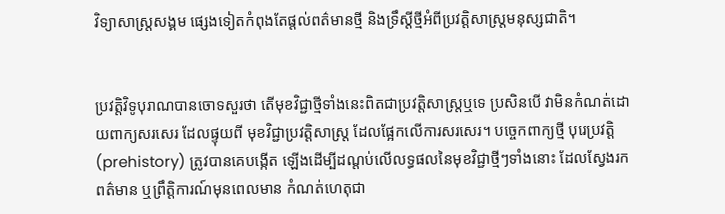វិទ្យាសាស្ត្រសង្គម ផ្សេងទៀតកំពុងតែផ្តល់ពត៌មានថ្មី និងទ្រឹស្តីថ្មីអំពីប្រវត្តិសាស្ត្រមនុស្សជាតិ។


ប្រវត្តិវិទូបុរាណបានចោទសួរថា តើមុខវិជ្ជាថ្មីទាំងនេះពិតជាប្រវត្តិសាស្ត្រឬទេ ប្រសិនបើ វាមិនកំណត់ដោយពាក្យសរសេរ ដែលផ្ទុយពី មុខវិជ្ជាប្រវត្តិសាស្ត្រ ដែលផ្អែកលើការសរសេរ។ បច្ចេកពាក្យថ្មី បុរេប្រវត្តិ (prehistory) ត្រូវបានគេបង្កើត ឡើងដើម្បីដណ្តប់លើលទ្ធផលនៃមុខវិជ្ជាថ្មីៗទាំងនោះ ដែលស្វែងរកពត៌មាន ឬព្រឹត្តិការណ៍មុនពេលមាន កំណត់ហេតុជា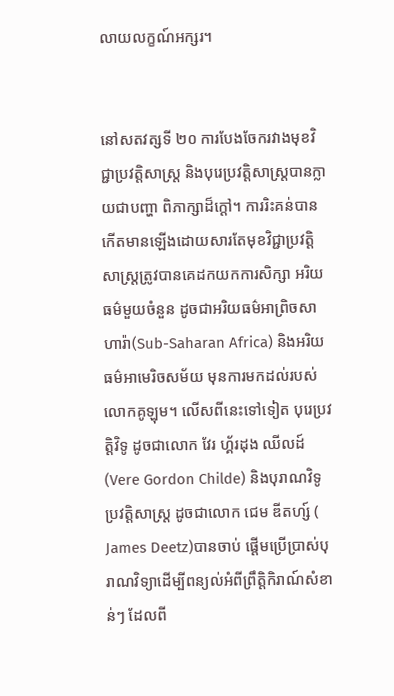លាយលក្ខណ៍អក្សរ។


នៅសតវត្សទី ២០ ការបែងចែករវាងមុខវិជ្ជាប្រវត្តិសាស្ត្រ និងបុរេប្រវត្តិសាស្ត្របានក្លាយជាបញ្ហា ពិភាក្សាដ៏ក្តៅ។ ការរិះគន់បានកើតមានឡើងដោយសារតែមុខវិជ្ជាប្រវត្តិសាស្ត្រត្រូវបានគេដកយកការសិក្សា អរិយធម៌មួយចំនួន ដូចជាអរិយធម៌អាព្រិចសាហារ៉ា(Sub-Saharan Africa) និងអរិយធម៌អាមេរិចសម័យ មុនការមកដល់របស់លោកគូឡុម។ លើសពីនេះទៅទៀត បុរេប្រវត្តិវិទូ ដូចជាលោក វែរ ហ្គ័រដុង ឈីលដ៍ (Vere Gordon Childe) និងបុរាណវិទូប្រវត្តិសាស្ត្រ ដូចជាលោក ជេម ឌីតហ្ស៍ ( James Deetz)បានចាប់ ផ្តើមប្រើប្រាស់បុរាណវិទ្យាដើម្បីពន្យល់អំពីព្រឹត្តិកិរាណ៍សំខាន់ៗ ដែលពី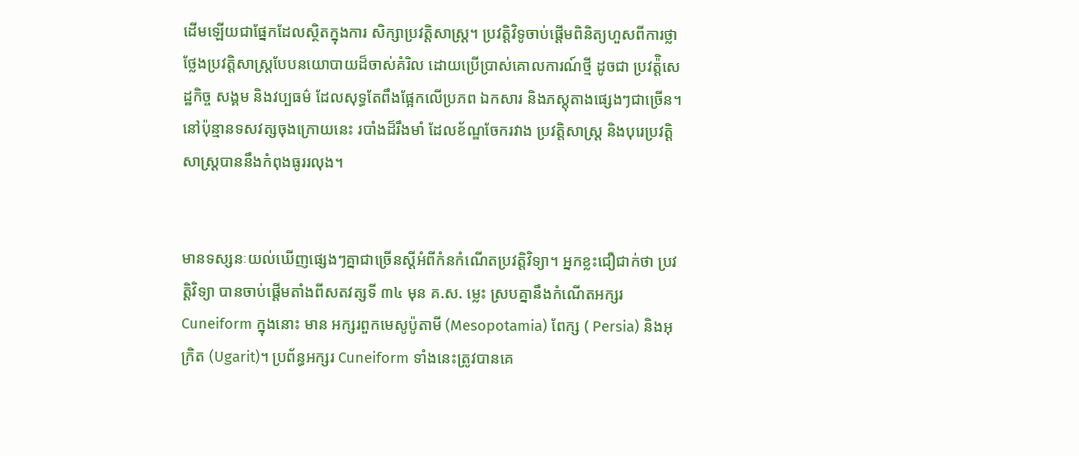ដើមឡើយជាផ្នែកដែលស្ថិតក្នុងការ សិក្សាប្រវត្តិសាស្ត្រ។ ប្រវត្តិវិទូចាប់ផ្តើមពិនិត្យហួសពីការថ្លាថ្លែងប្រវត្តិសាស្ត្របែបនយោបាយដ៏ចាស់គំរិល ដោយប្រើប្រាស់គោលការណ៍ថ្មី ដូចជា ប្រវត៉្តិសេដ្ឋកិច្ច សង្គម និងវប្បធម៌ ដែលសុទ្ធតែពឹងផ្អែកលើប្រភព ឯកសារ និងភស្តុតាងផ្សេងៗជាច្រើន។ នៅប៉ុន្មានទសវត្សចុងក្រោយនេះ របាំងដ៏រឹងមាំ ដែលខ័ណ្ឌចែករវាង ប្រវត្តិសាស្ត្រ និងបុរេប្រវត្តិសាស្ត្របាននឹងកំពុងធូររលុង។


មានទស្សនៈយល់ឃើញផ្សេងៗគ្នាជាច្រើនស្តីអំពីកំនកំណើតប្រវត្តិវិទ្យា។ អ្នកខ្លះជឿជាក់ថា ប្រវត្តិវិទ្យា បានចាប់ផ្តើមតាំងពីសតវត្សទី ៣៤ មុន គ.ស. ម្លេះ ស្របគ្នានឹងកំណើតអក្សរ Cuneiform ក្នុងនោះ មាន អក្សរពួកមេសូប៉ូតាមី (Mesopotamia) ពែក្ស ( Persia) និងអុក្រិត (Ugarit)។ ប្រព័ន្ធអក្សរ Cuneiform ទាំងនេះត្រូវបានគេ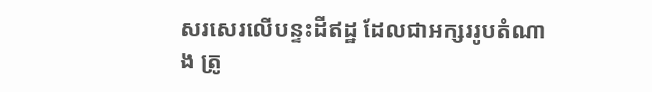សរសេរលើបន្ទះដីឥដ្ឋ ដែលជាអក្សររូបតំណាង ត្រូ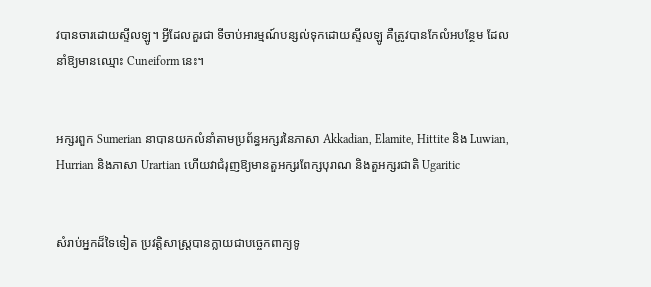វបានចារដោយស្ទីលឡូ។ អ្វីដែលគួរជា ទីចាប់អារម្មណ៍បន្សល់ទុកដោយស្ទីលឡូ គឺត្រូវបានកែលំអបន្ថែម ដែលនាំឱ្យមានឈ្មោះ Cuneiform នេះ។


អក្សរពួក Sumerian នាបានយកលំនាំតាមប្រព័ន្ធអក្សរនៃភាសា Akkadian, Elamite, Hittite និង Luwian, Hurrian និងភាសា Urartian ហើយវាជំរុញឱ្យមានតួអក្សរពែក្សបុរាណ និងតួអក្សរជាតិ Ugaritic


សំរាប់អ្នកដ៏ទៃទៀត ប្រវត្តិសាស្ត្របានក្លាយជាបច្ចេកពាក្យទូ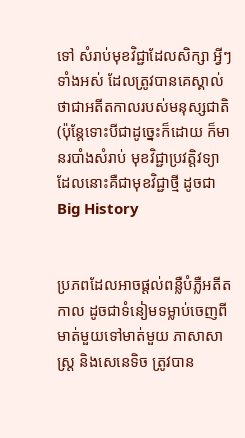ទៅ សំរាប់មុខវិជ្ជាដែលសិក្សា អ្វីៗ ទាំងអស់ ដែលត្រូវបានគេស្គាល់ថាជាអតីតកាលរបស់មនុស្សជាតិ (ប៉ុន្តែទោះបីជាដូច្នេះក៏ដោយ ក៏មានរបាំងសំរាប់ មុខវិជ្ជាប្រវត្តិវទ្យា ដែលនោះគឺជាមុខវិជ្ជាថ្មី ដូចជា Big History


ប្រភពដែលអាចផ្តល់ពន្លឺបំភ្លឺអតីតកាល ដូចជាទំនៀមទម្លាប់ចេញពីមាត់មួយទៅមាត់មួយ ភាសាសាស្ត្រ និងសេនេទិច ត្រូវបាន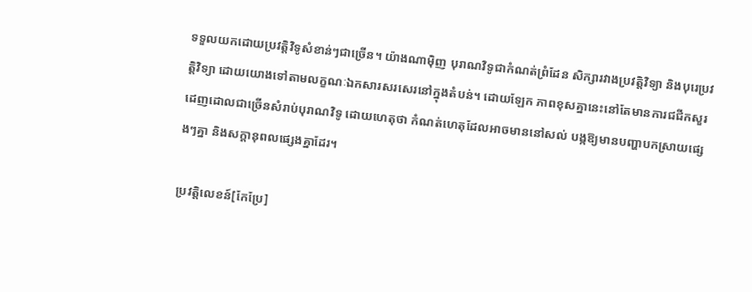ទទួលយកដោយប្រវត្តិវិទូសំខាន់ៗជាច្រើន។ យ៉ាងណាម៉ិញ បុរាណវិទូជាកំណត់ព្រំដែន សិក្សារវាងប្រវត្តិវិទ្យា និងបុរេប្រវត្តិវិទ្យា ដោយយោងទៅតាមលក្ខណៈឯកសារសរសេរនៅក្នុងតំបន់។ ដោយឡែក ភាពខុសគ្នានេះនៅតែមានការជជីកសួរដេញដោលជាច្រើនសំរាប់បុរាណវិទូ ដោយហេតុថា កំណត់ហេតុដែលអាចមាននៅសល់ បង្កឱ្យមានបញ្ហាបកស្រាយផ្សេងៗគ្នា និងសក្តានុពលផ្សេងគ្នាដែរ។

ប្រវត្តិលេខន៍[កែប្រែ]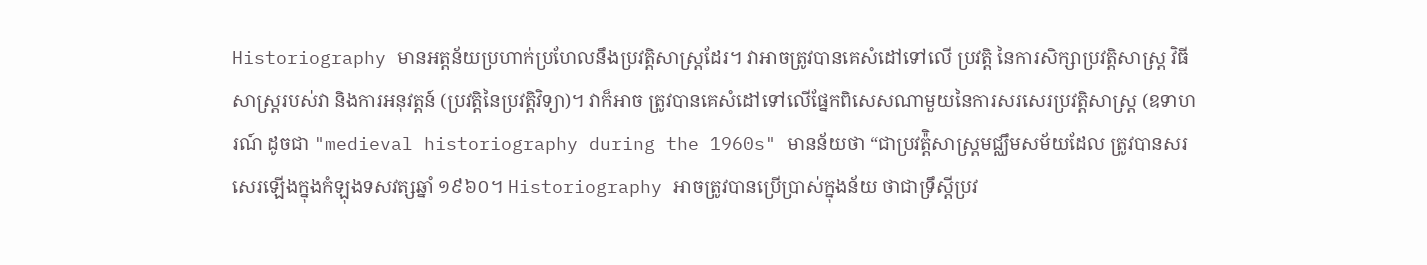Historiography មានអត្តន័យប្រហាក់ប្រហែលនឹងប្រវត្តិសាស្ត្រដែរ។ វាអាចត្រូវបានគេសំដៅទៅលើ ប្រវត្តិ នៃការសិក្សាប្រវត្តិសាស្ត្រ វិធីសាស្ត្ររបស់វា និងការអនុវត្តន៍ (ប្រវត្តិនៃប្រវត្តិវិទ្យា)។ វាក៏អាច ត្រូវបានគេសំដៅទៅលើផ្នែកពិសេសណាមួយនៃការសរសេរប្រវត្តិសាស្ត្រ (ឧទាហរណ៍ ដូចជា "medieval historiography during the 1960s" មានន័យថា “ជាប្រវត៉្តិសាស្ត្រមជ្ឈឹមសម័យដែល ត្រូវបានសរសេរឡើងក្នុងកំឡុងទសវត្សឆ្នាំ ១៩៦០។ Historiography អាចត្រូវបានប្រើប្រាស់ក្នុងន័យ ថាជាទ្រឹស្តីប្រវ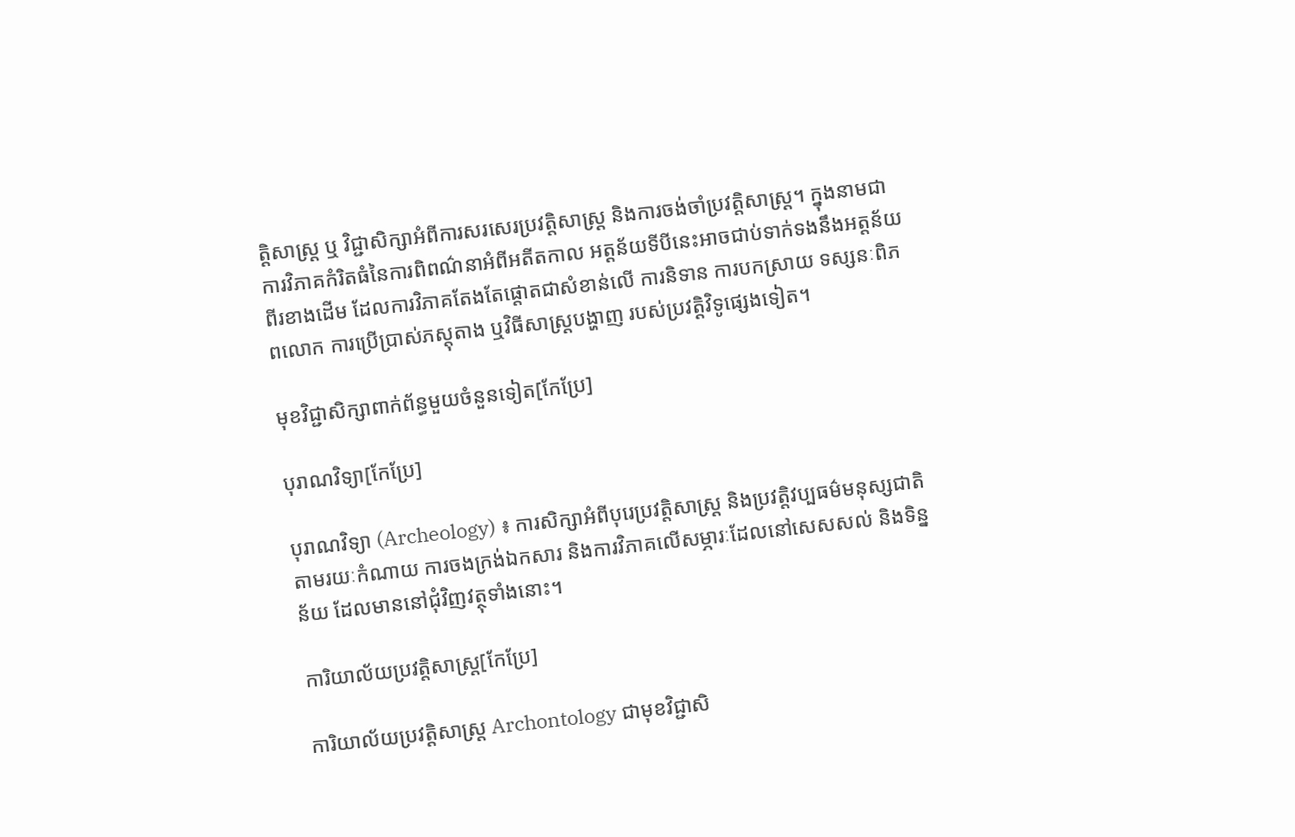ត្តិសាស្ត្រ ឬ វិជ្ជាសិក្សាអំពីការសរសេរប្រវត្តិសាស្ត្រ និងការចង់ចាំប្រវត្តិសាស្ត្រ។ ក្នុងនាមជាការវិភាគកំរិតធំនៃការពិពណ៌នាអំពីអតីតកាល អត្តន័យទីបីនេះអាចជាប់ទាក់ទងនឹងអត្តន័យ ពីរខាងដើម ដែលការវិភាគតែងតែផ្តោតជាសំខាន់លើ ការនិទាន ការបកស្រាយ ទស្សនៈពិភពលោក ការប្រើប្រាស់ភស្តុតាង ឬវិធីសាស្ត្របង្ហាញ របស់ប្រវត្តិវិទូផ្សេងទៀត។

មុខវិជ្ជាសិក្សាពាក់ព័ន្ធមួយចំនួនទៀត[កែប្រែ]

បុរាណវិទ្យា[កែប្រែ]

បុរាណវិទ្យា (Archeology) ៖ ការសិក្សាអំពីបុរេប្រវត្តិសាស្ត្រ និងប្រវត្តិវប្បធម៌មនុស្សជាតិ តាមរយៈកំណាយ ការចងក្រង់ឯកសារ និងការវិភាគលើសម្ភារៈដែលនៅសេសសល់ និងទិន្នន័យ ដែលមាននៅជុំវិញវត្ថុទាំងនោះ។

ការិយាល័យប្រវត្តិសាស្ត្រ[កែប្រែ]

ការិយាល័យប្រវត្តិសាស្ត្រ Archontology ជាមុខវិជ្ជាសិ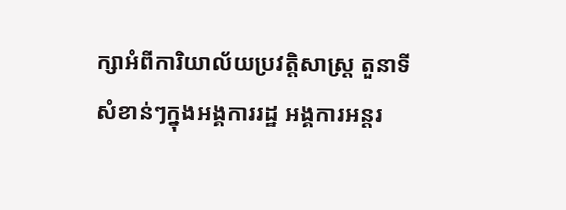ក្សាអំពីការិយាល័យប្រវត្តិសាស្ត្រ តួនាទីសំខាន់ៗក្នុងអង្គការរដ្ឋ អង្គការអន្តរ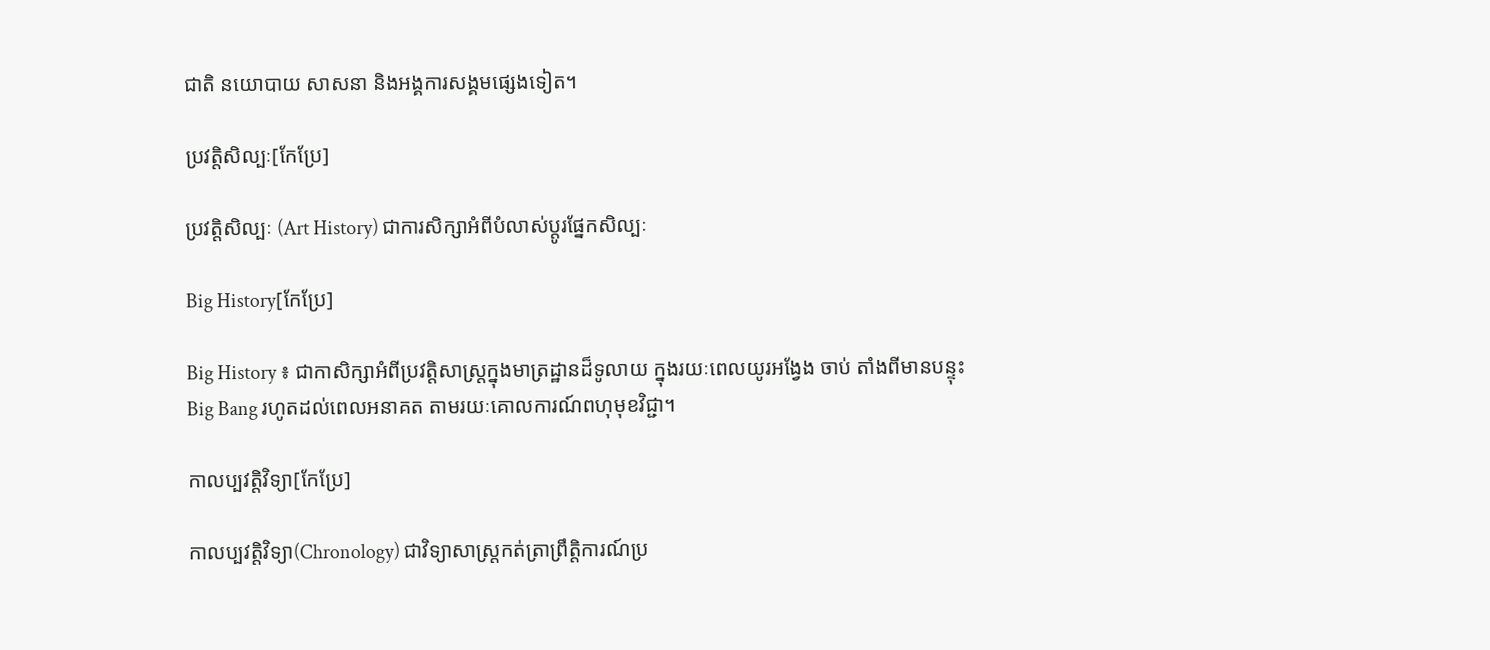ជាតិ នយោបាយ សាសនា និងអង្គការសង្គមផ្សេងទៀត។

ប្រវត្តិសិល្បៈ[កែប្រែ]

ប្រវត្តិសិល្បៈ (Art History) ជាការសិក្សាអំពីបំលាស់ប្តូរផ្នែកសិល្បៈ

Big History[កែប្រែ]

Big History ៖ ជាកាសិក្សាអំពីប្រវត្តិសាស្ត្រក្នុងមាត្រដ្ឋានដ៏ទូលាយ ក្នុងរយៈពេលយូរអង្វែង ចាប់ តាំងពីមានបន្ទុះ Big Bang រហូតដល់ពេលអនាគត តាមរយៈគោលការណ៍ពហុមុខវិជ្ជា។

កាលប្បវត្តិវិទ្យា[កែប្រែ]

កាលប្បវត្តិវិទ្យា(Chronology) ជាវិទ្យាសាស្ត្រកត់ត្រាព្រឹត្តិការណ៍ប្រ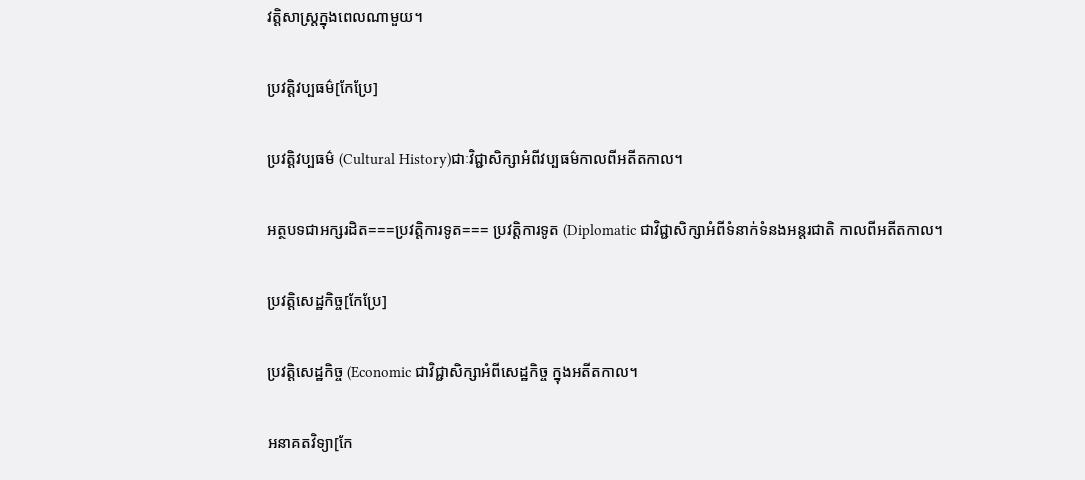វត្តិសាស្ត្រក្នុងពេលណាមួយ។

ប្រវត្តិវប្បធម៌[កែប្រែ]

ប្រវត្តិវប្បធម៌ (Cultural History)ជាៈវិជ្ជាសិក្សាអំពីវប្បធម៌កាលពីអតីតកាល។

អត្ថបទជាអក្សរដិត===ប្រវត្តិការទូត=== ប្រវត្តិការទូត (Diplomatic ជាវិជ្ជាសិក្សាអំពីទំនាក់ទំនងអន្តរជាតិ កាលពីអតីតកាល។

ប្រវត្តិសេដ្ឋកិច្ច[កែប្រែ]

ប្រវត្តិសេដ្ឋកិច្ច (Economic ជាវិជ្ជាសិក្សាអំពីសេដ្ឋកិច្ច ក្នុងអតីតកាល។

អនាគតវិទ្យា[កែ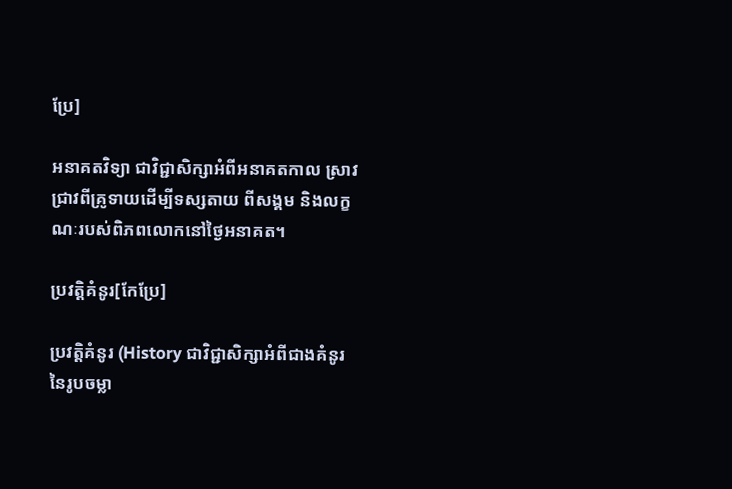ប្រែ]

អនាគតវិទ្យា ជាវិជ្ជាសិក្សាអំពីអនាគតកាល ស្រាវជ្រាវពីគ្រូទាយដើម្បីទស្សតាយ ពីសង្គម និងលក្ខណៈរបស់ពិភពលោកនៅថ្ងៃអនាគត។

ប្រវត្តិគំនូរ[កែប្រែ]

ប្រវត្តិគំនូរ (History ជាវិជ្ជាសិក្សាអំពីជាងគំនូរនៃរូបចម្លា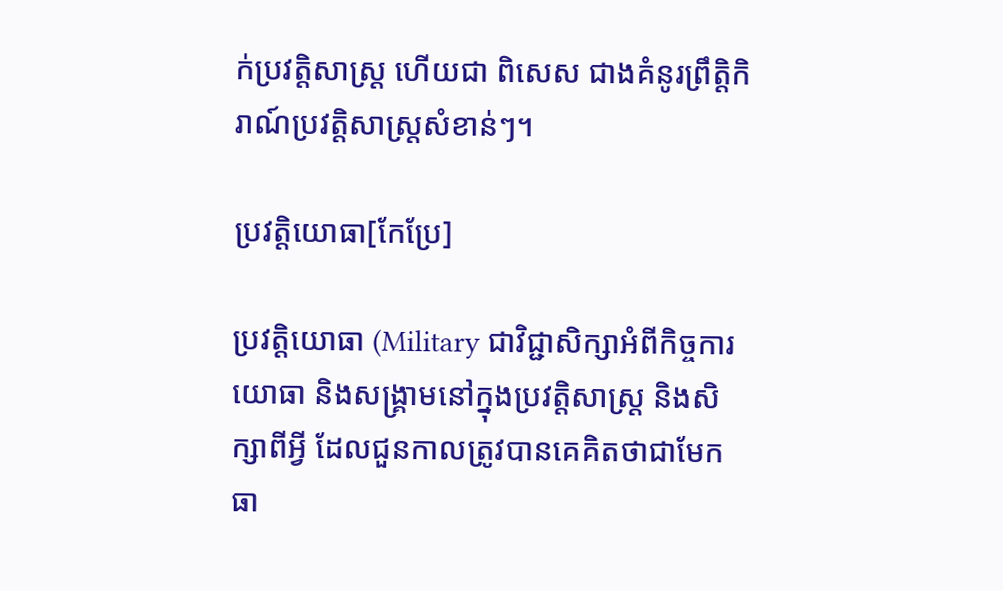ក់ប្រវត្តិសាស្ត្រ ហើយជា ពិសេស ជាងគំនូរព្រឹត្តិកិរាណ៍ប្រវត្តិសាស្ត្រសំខាន់ៗ។

ប្រវត្តិយោធា[កែប្រែ]

ប្រវត្តិយោធា (Military ជាវិជ្ជាសិក្សាអំពីកិច្ចការយោធា និងសង្គ្រាមនៅក្នុងប្រវត្តិសាស្ត្រ និងសិក្សាពីអ្វី ដែលជួនកាលត្រូវបានគេគិតថាជាមែកធា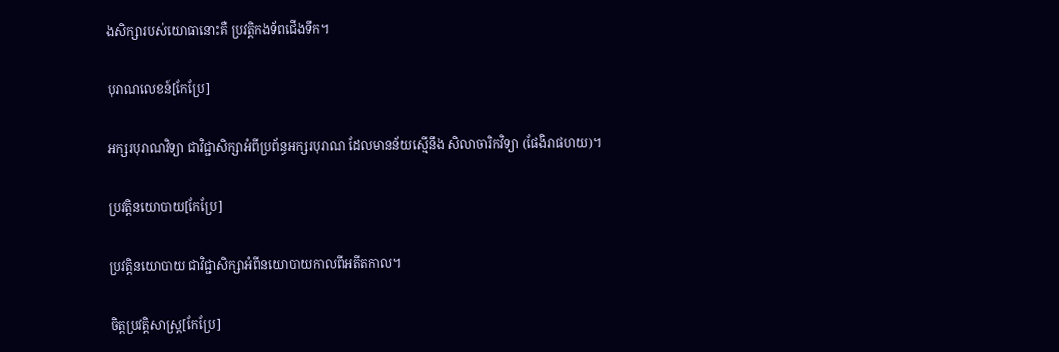ងសិក្សារបស់យោធានោះគឺ ប្រវត្តិកងទ័ពជើងទឹក។

បុរាណលេខន៍[កែប្រែ]

អក្សរបុរាណវិទ្យា ជាវិជ្ជាសិក្សាអំពីប្រព័ន្ធអក្សរបុរាណ ដែលមានន័យស្មើនឹង សិលាចារិកវិទ្យា (ផែងិរាផហយ)។

ប្រវត្តិនយោបាយ[កែប្រែ]

ប្រវត្តិនយោបាយ ជាវិជ្ជាសិក្សាអំពីនយោបាយកាលពីអតីតកាល។

ចិត្តប្រវត្តិសាស្ត្រ[កែប្រែ]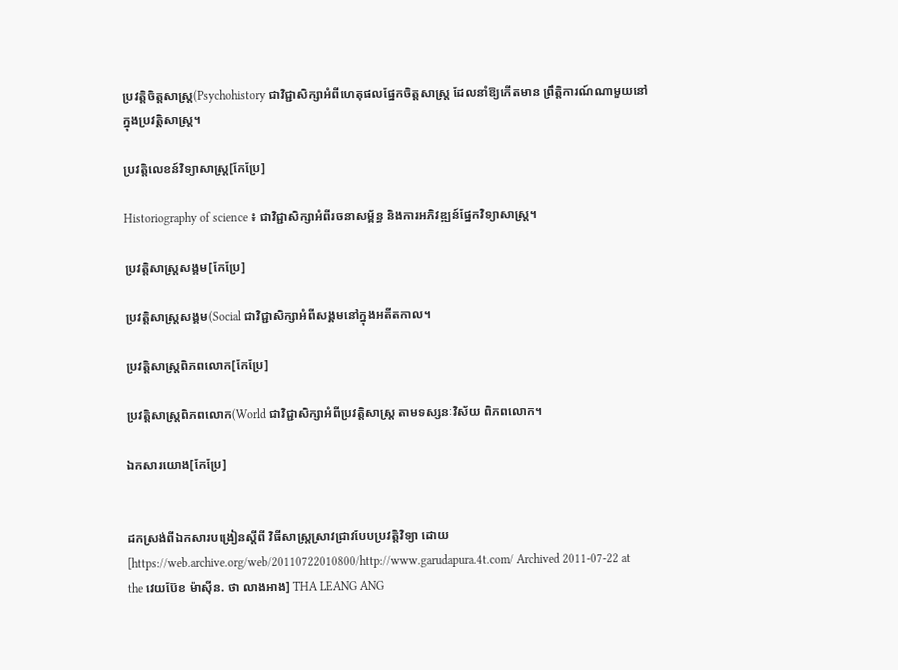ប្រវត្តិចិត្តសាស្ត្រ(Psychohistory ជាវិជ្ជាសិក្សាអំពីហេតុផលផ្នែកចិត្តសាស្ត្រ ដែលនាំឱ្យកើតមាន ព្រឹត្តិការណ៍ណាមួយនៅក្នុងប្រវត្តិសាស្ត្រ។

ប្រវត្តិលេខន៍វិទ្យាសាស្ត្រ[កែប្រែ]

Historiography of science ៖ ជាវិជ្ជាសិក្សាអំពីរចនាសម្ព័ន្ធ និងការអភិវឌ្ឍន៍ផ្នែកវិទ្យាសាស្ត្រ។

ប្រវត្តិសាស្ត្រសង្គម[កែប្រែ]

ប្រវត្តិសាស្ត្រសង្គម(Social ជាវិជ្ជាសិក្សាអំពីសង្គមនៅក្នុងអតីតកាល។

ប្រវត្តិសាស្ត្រពិភពលោក[កែប្រែ]

ប្រវត្តិសាស្ត្រពិភពលោក(World ជាវិជ្ជាសិក្សាអំពីប្រវត្តិសាស្ត្រ តាមទស្សនៈវិស័យ ពិភពលោក។

ឯកសារយោង[កែប្រែ]


ដកស្រង់ពីឯកសារបង្រៀនស្តីពី វិធីសាស្ដ្រស្រាវជ្រាវបែបប្រវត្តិវិទ្យា ដោយ [https://web.archive.org/web/20110722010800/http://www.garudapura.4t.com/ Archived 2011-07-22 at the វេយប៊ែខ ម៉ាស៊ីន. ថា លាងអាង] THA LEANG ANG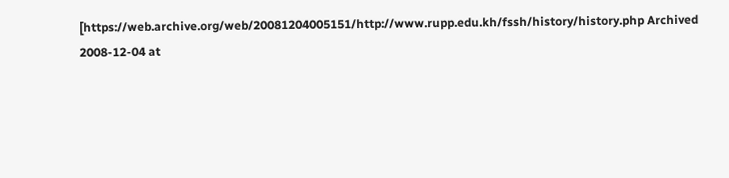[https://web.archive.org/web/20081204005151/http://www.rupp.edu.kh/fssh/history/history.php Archived 2008-12-04 at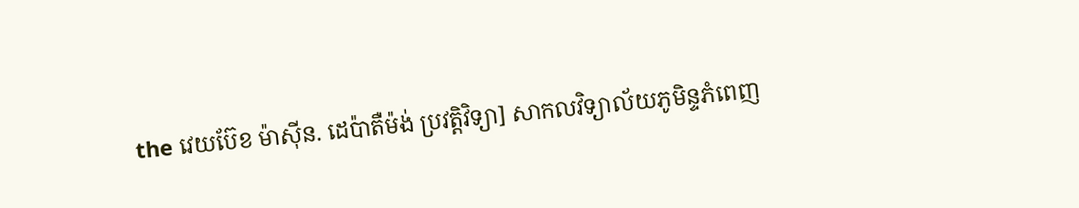the វេយប៊ែខ ម៉ាស៊ីន. ដេប៉ាតឺម៉ង់ ប្រវត្តិវិទ្យា] សាកលវិទ្យាល័យភូមិន្ទភំពេញ